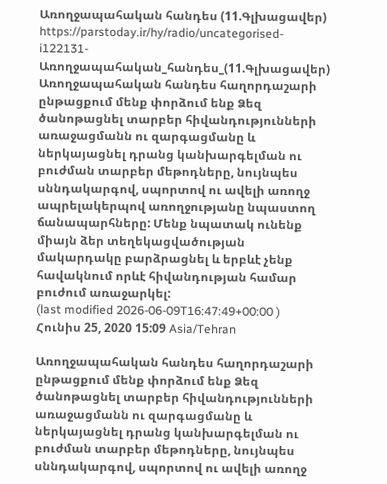Առողջապահական հանդես (11.Գլխացավեր)
https://parstoday.ir/hy/radio/uncategorised-i122131-Առողջապահական_հանդես_(11.Գլխացավեր)
Առողջապահական հանդես հաղորդաշարի ընթացքում մենք փորձում ենք Ձեզ ծանոթացնել տարբեր հիվանդությունների առաջացմանն ու զարգացմանը և ներկայացնել դրանց կանխարգելման ու բուժման տարբեր մեթոդները, նույնպես սննդակարգով, սպորտով ու ավելի առողջ ապրելակերպով առողջությանը նպաստող ճանապարհները: Մենք նպատակ ունենք միայն ձեր տեղեկացվածության մակարդակը բարձրացնել և երբևէ չենք հավակնում որևէ հիվանդության համար բուժում առաջարկել:
(last modified 2026-06-09T16:47:49+00:00 )
Հունիս 25, 2020 15:09 Asia/Tehran

Առողջապահական հանդես հաղորդաշարի ընթացքում մենք փորձում ենք Ձեզ ծանոթացնել տարբեր հիվանդությունների առաջացմանն ու զարգացմանը և ներկայացնել դրանց կանխարգելման ու բուժման տարբեր մեթոդները, նույնպես սննդակարգով, սպորտով ու ավելի առողջ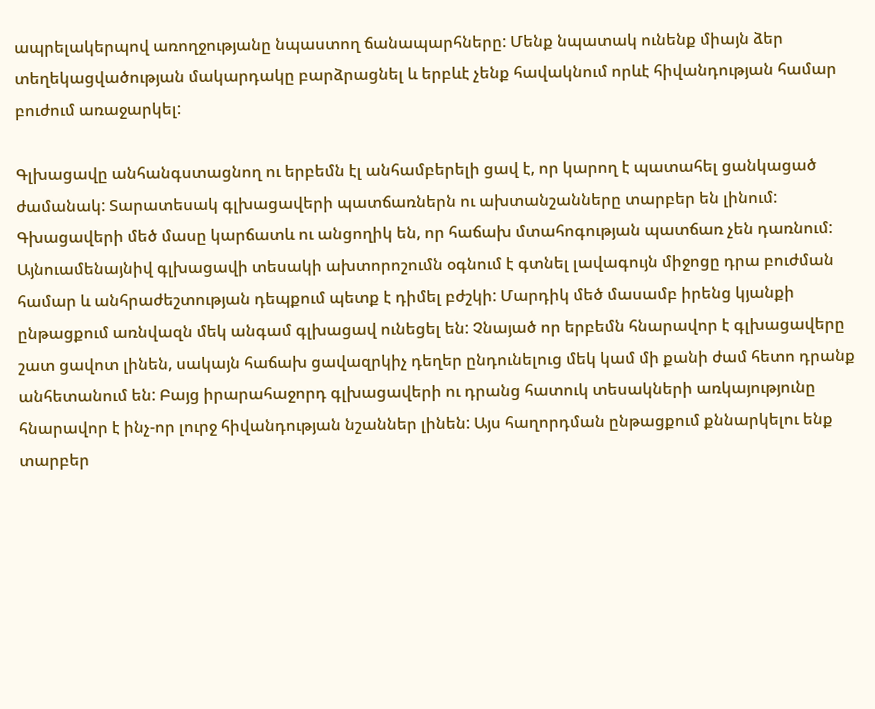ապրելակերպով առողջությանը նպաստող ճանապարհները: Մենք նպատակ ունենք միայն ձեր տեղեկացվածության մակարդակը բարձրացնել և երբևէ չենք հավակնում որևէ հիվանդության համար բուժում առաջարկել:

Գլխացավը անհանգստացնող ու երբեմն էլ անհամբերելի ցավ է, որ կարող է պատահել ցանկացած ժամանակ: Տարատեսակ գլխացավերի պատճառներն ու ախտանշանները տարբեր են լինում: Գխացավերի մեծ մասը կարճատև ու անցողիկ են, որ հաճախ մտահոգության պատճառ չեն դառնում: Այնուամենայնիվ գլխացավի տեսակի ախտորոշումն օգնում է գտնել լավագույն միջոցը դրա բուժման համար և անհրաժեշտության դեպքում պետք է դիմել բժշկի: Մարդիկ մեծ մասամբ իրենց կյանքի ընթացքում առնվազն մեկ անգամ գլխացավ ունեցել են: Չնայած որ երբեմն հնարավոր է գլխացավերը շատ ցավոտ լինեն, սակայն հաճախ ցավազրկիչ դեղեր ընդունելուց մեկ կամ մի քանի ժամ հետո դրանք անհետանում են: Բայց իրարահաջորդ գլխացավերի ու դրանց հատուկ տեսակների առկայությունը հնարավոր է ինչ-որ լուրջ հիվանդության նշաններ լինեն: Այս հաղորդման ընթացքում քննարկելու ենք տարբեր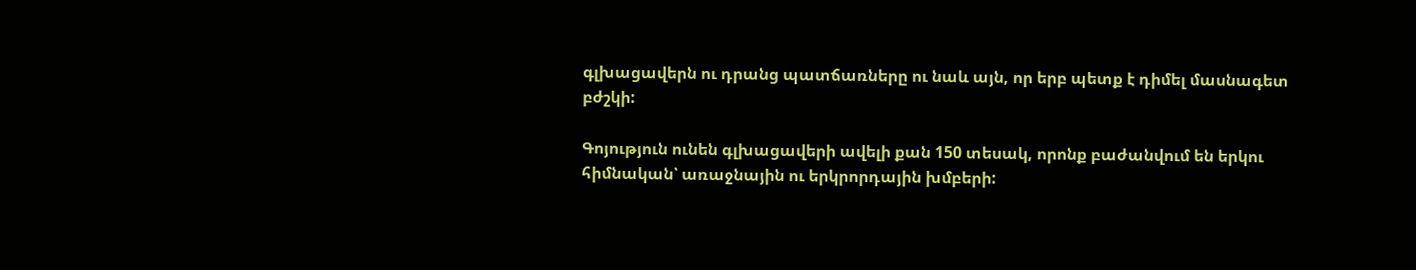գլխացավերն ու դրանց պատճառները ու նաև այն, որ երբ պետք է դիմել մասնագետ բժշկի:

Գոյություն ունեն գլխացավերի ավելի քան 150 տեսակ, որոնք բաժանվում են երկու հիմնական՝ առաջնային ու երկրորդային խմբերի: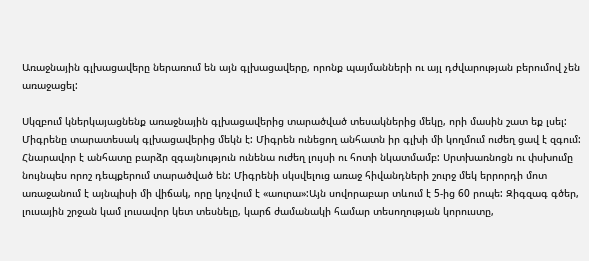Առաջնային գլխացավերը ներառում են այն գլխացավերը, որոնք պայմանների ու այլ դժվարության բերումով չեն առաջացել:

Սկզբում կներկայացնենք առաջնային գլխացավերից տարածված տեսակներից մեկը, որի մասին շատ եք լսել: Միգրենը տարատեսակ գլխացավերից մեկն է: Միգրեն ունեցող անհատն իր գլխի մի կողմում ուժեղ ցավ է զգում: Հնարավոր է անհատը բարձր զգայնություն ունենա ուժեղ լույսի ու հոտի նկատմամբ: Սրտխառնոցն ու փսխումը նույնպես որոշ դեպքերում տարածված են: Միգրենի սկսվելուց առաջ հիվանդների շուրջ մեկ երրորդի մոտ  առաջանում է այնպիսի մի վիճակ, որը կոչվում է «աուրա»:Այն սովորաբար տևում է 5-ից 60 րոպե: Զիգզագ գծեր, լուսային շրջան կամ լուսավոր կետ տեսնելը, կարճ ժամանակի համար տեսողության կորուստը,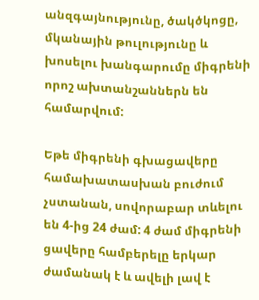անզգայնությունը, ծակծկոցը, մկանային թուլությունը և խոսելու խանգարումը միգրենի որոշ ախտանշաններն են համարվում:

Եթե միգրենի գխացավերը համախատասխան բուժում չստանան, սովորաբար տևելու են 4-ից 24 ժամ: 4 ժամ միգրենի ցավերը համբերելը երկար ժամանակ է և ավելի լավ է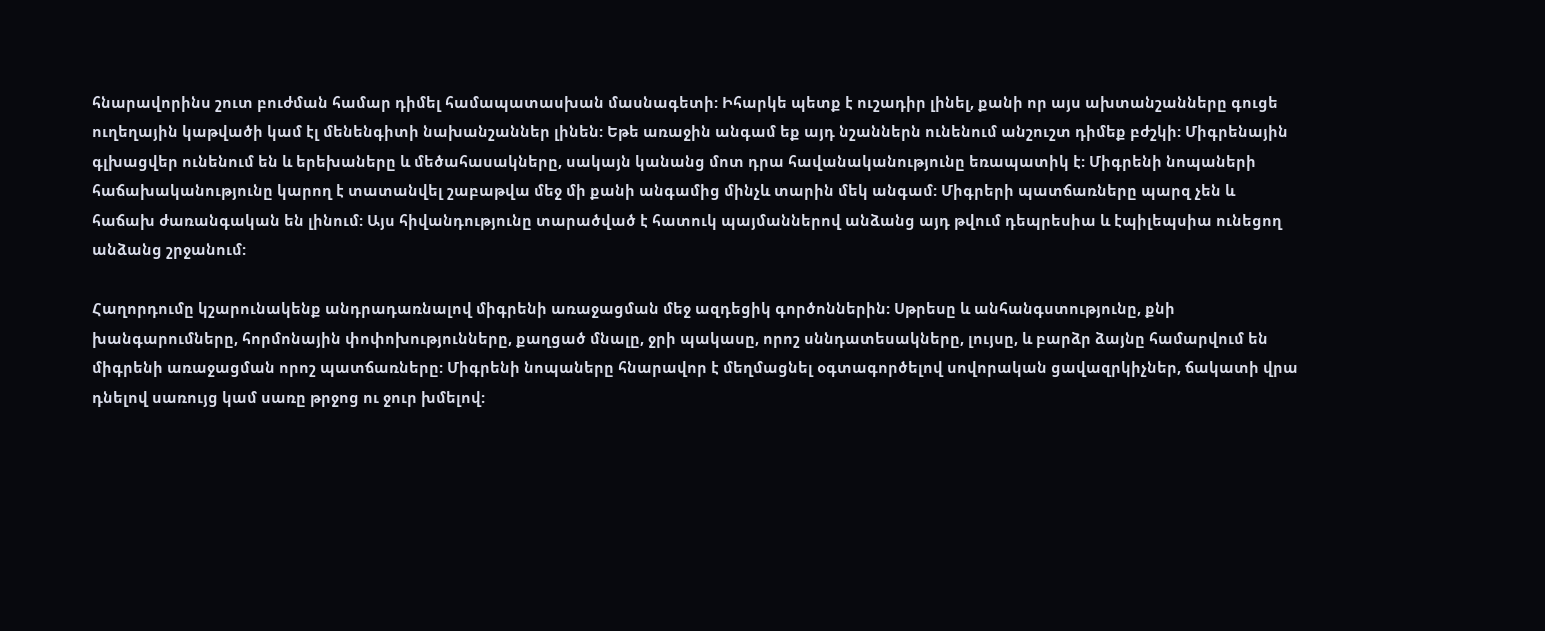հնարավորինս շուտ բուժման համար դիմել համապատասխան մասնագետի: Իհարկե պետք է ուշադիր լինել, քանի որ այս ախտանշանները գուցե ուղեղային կաթվածի կամ էլ մենենգիտի նախանշաններ լինեն: Եթե առաջին անգամ եք այդ նշաններն ունենում անշուշտ դիմեք բժշկի: Միգրենային գլխացվեր ունենում են և երեխաները և մեծահասակները, սակայն կանանց մոտ դրա հավանականությունը եռապատիկ է: Միգրենի նոպաների հաճախականությունը կարող է տատանվել շաբաթվա մեջ մի քանի անգամից մինչև տարին մեկ անգամ: Միգրերի պատճառները պարզ չեն և հաճախ ժառանգական են լինում: Այս հիվանդությունը տարածված է հատուկ պայմաններով անձանց այդ թվում դեպրեսիա և էպիլեպսիա ունեցող անձանց շրջանում:

Հաղորդումը կշարունակենք անդրադառնալով միգրենի առաջացման մեջ ազդեցիկ գործոններին: Սթրեսը և անհանգստությունը, քնի խանգարումները, հորմոնային փոփոխությունները, քաղցած մնալը, ջրի պակասը, որոշ սննդատեսակները, լույսը, և բարձր ձայնը համարվում են միգրենի առաջացման որոշ պատճառները: Միգրենի նոպաները հնարավոր է մեղմացնել օգտագործելով սովորական ցավազրկիչներ, ճակատի վրա դնելով սառույց կամ սառը թրջոց ու ջուր խմելով: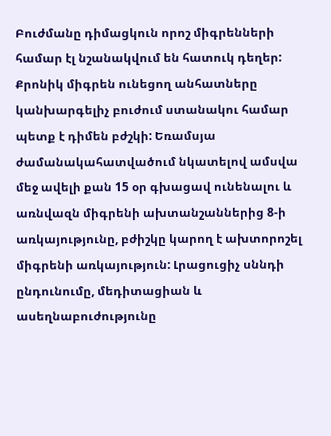Բուժմանը դիմացկուն որոշ միգրենների համար էլ նշանակվում են հատուկ դեղեր: Քրոնիկ միգրեն ունեցող անհատները կանխարգելիչ բուժում ստանակու համար պետք է դիմեն բժշկի: Եռամսյա ժամանակահատվածում նկատելով ամսվա մեջ ավելի քան 15 օր գխացավ ունենալու և առնվազն միգրենի ախտանշաններից 8-ի առկայությունը, բժիշկը կարող է ախտորոշել միգրենի առկայություն: Լրացուցիչ սննդի ընդունումը, մեդիտացիան և ասեղնաբուժությունը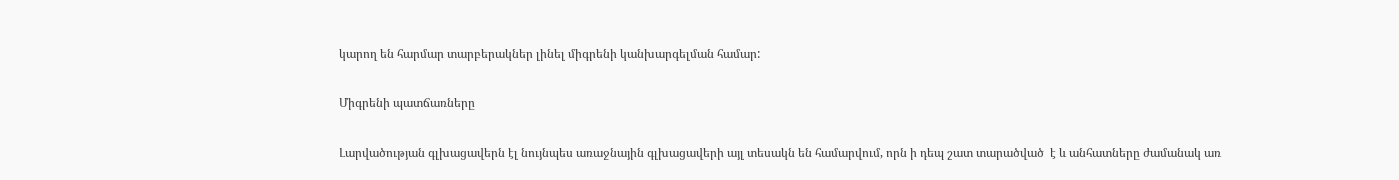կարող են հարմար տարբերակներ լինել միգրենի կանխարգելման համար:

Միգրենի պատճառները

Լարվածության գլխացավերն էլ նույնպես առաջնային գլխացավերի այլ տեսակն են համարվում, որն ի դեպ շատ տարածված  է և անհատները ժամանակ առ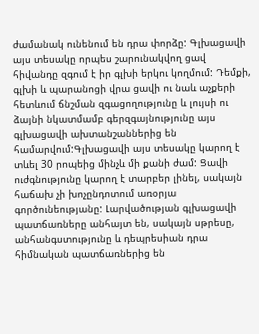ժամանակ ունենում են դրա փորձը: Գլխացավի այս տեսակը որպես շարունակվող ցավ հիվանդը զգում է իր գլխի երկու կողմում: Դեմքի, գլխի և պարանոցի վրա ցավի ու նաև աչքերի հետևում ճնշման զգացողությունը և լույսի ու ձայնի նկատմամբ գերզգայնությունը այս գլխացավի ախտանշաններից են համարվում:Գլխացավի այս տեսակը կարող է տևել 30 րոպեից մինչև մի քանի ժամ: Ցավի ուժգնությունը կարող է տարբեր լինել, սակայն հաճախ չի խոչընդոտում առօրյա գործունեությանը: Լարվածության գլխացավի պատճառները անհայտ են, սակայն սթրեսը, անհանգստությունը և դեպրեսիան դրա հիմնական պատճառներից են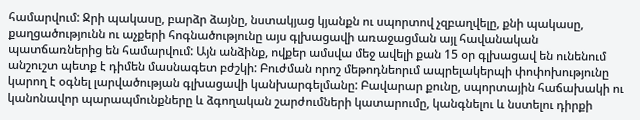համարվում: Ջրի պակասը, բարձր ձայնը, նստակյաց կյանքն ու սպորտով չզբաղվելը, քնի պակասը, քաղցածությունն ու աչքերի հոգնածությունը այս գլխացավի առաջացման այլ հավանական պատճառներից են համարվում: Այն անձինք, ովքեր ամսվա մեջ ավելի քան 15 օր գլխացավ են ունենում անշուշտ պետք է դիմեն մասնագետ բժշկի: Բուժման որոշ մեթոդնեորւմ ապրելակերպի փոփոխությունը կարող է օգնել լարվածության գլխացավի կանխարգելմանը: Բավարար քունը, սպորտային հաճախակի ու կանոնավոր պարապմունքները և ձգողական շարժումների կատարումը, կանգնելու և նստելու դիրքի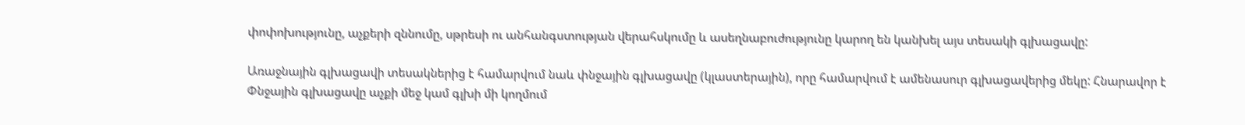փոփոխությունը, աչքերի զննումը, սթրեսի ու անհանգստության վերահսկումը և ասեղնաբուժությունը կարող են կանխել այս տեսակի գլխացավը:

Առաջնային գլխացավի տեսակներից է համարվում նաև փնջային գլխացավը (կլաստերային), որը համարվում է ամենասուր գլխացավերից մեկը: Հնարավոր է Փնջային գլխացավը աչքի մեջ կամ գլխի մի կողմում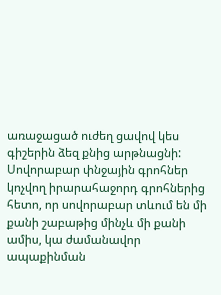առաջացած ուժեղ ցավով կես գիշերին ձեզ քնից արթնացնի: Սովորաբար փնջային գրոհներ կոչվող իրարահաջորդ գրոհներից հետո, որ սովորաբար տևում են մի քանի շաբաթից մինչև մի քանի ամիս, կա ժամանավոր ապաքինման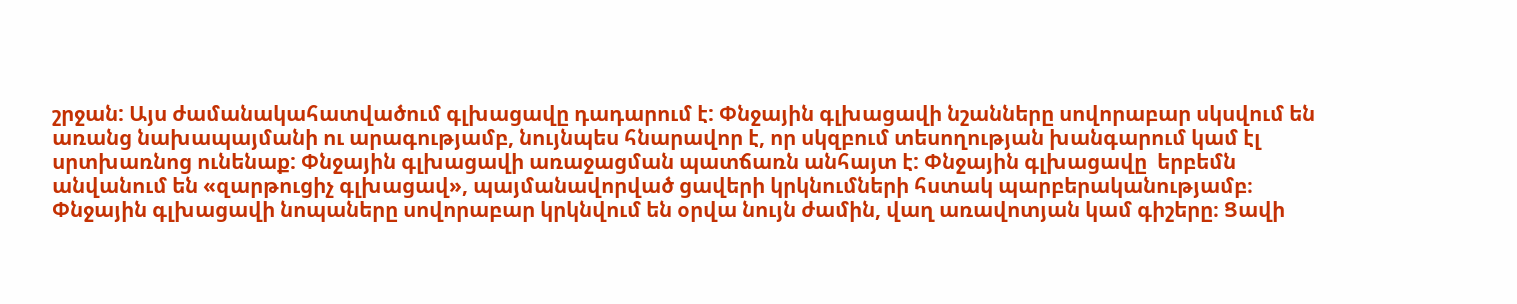շրջան: Այս ժամանակահատվածում գլխացավը դադարում է: Փնջային գլխացավի նշանները սովորաբար սկսվում են առանց նախապայմանի ու արագությամբ, նույնպես հնարավոր է, որ սկզբում տեսողության խանգարում կամ էլ սրտխառնոց ունենաք: Փնջային գլխացավի առաջացման պատճառն անհայտ է: Փնջային գլխացավը  երբեմն անվանում են «զարթուցիչ գլխացավ», պայմանավորված ցավերի կրկնումների հստակ պարբերականությամբ։ Փնջային գլխացավի նոպաները սովորաբար կրկնվում են օրվա նույն ժամին, վաղ առավոտյան կամ գիշերը։ Ցավի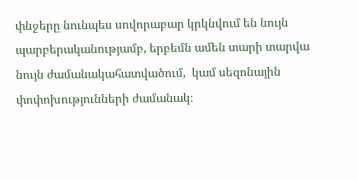փնջերը նունպես սովորաբար կրկնվում են նույն պարբերականությամբ, երբեմն ամեն տարի տարվա նույն ժամանակահատվածում,  կամ սեզոնային փոփոխությունների ժամանակ։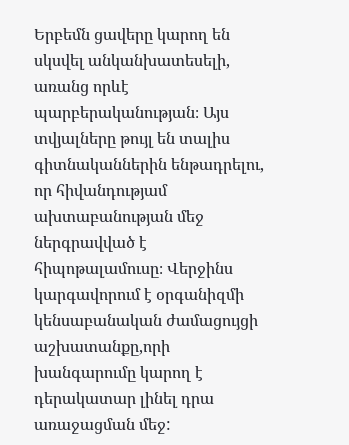Երբեմն ցավերը կարող են սկսվել անկանխատեսելի, առանց որևէ պարբերականության։ Այս տվյալները թույլ են տալիս գիտնականներին ենթադրելու, որ հիվանդությամ ախտաբանության մեջ ներգրավված է հիպոթալամուսը։ Վերջինս կարգավորում է օրգանիզմի կենսաբանական ժամացույցի  աշխատանքը,որի խանգարումը կարող է դերակատար լինել դրա առաջացման մեջ: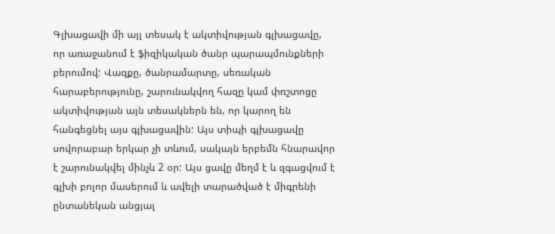Գլխացավի մի այլ տեսակ է ակտիվության գլխացավը, որ առաջանում է ֆիզիկական ծանր պարապմունքների բերումով: Վազքը, ծանրամարտը, սեռական հարաբերությունը, շարունակվող հազը կամ փռշտոցը ակտիվության այն տեսակներն են, որ կարող են հանգեցնել այս գլխացավին: Այս տիպի գլխացավը սովորաբար երկար չի տևում, սակայն երբեմն հնարավոր է շարունակվել մինչև 2 օր: Այս ցավը մեղմ է և զգացվում է գլխի բոլոր մասերում և ավելի տարածված է միգրենի ընտանեկան անցյալ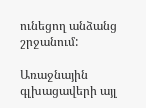ունեցող անձանց շրջանում:

Առաջնային գլխացավերի այլ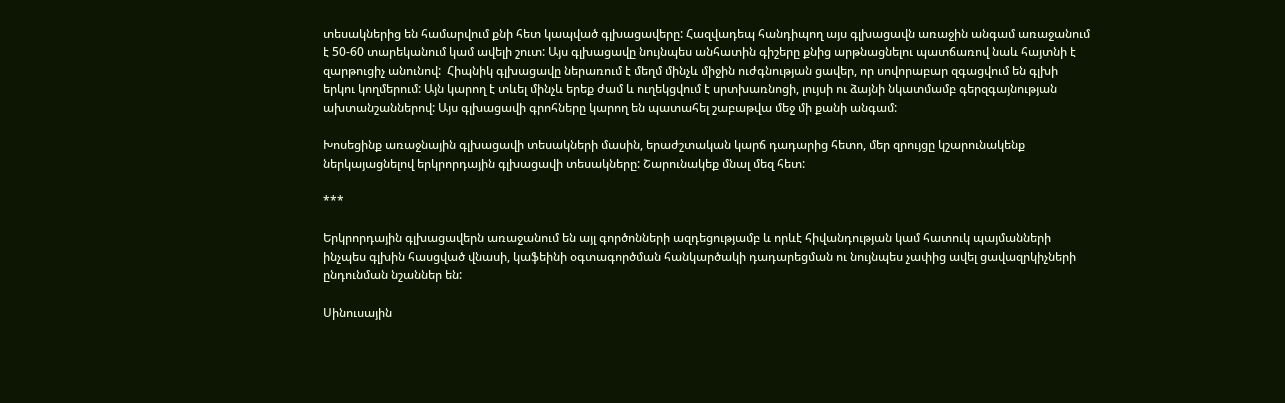տեսակներից են համարվում քնի հետ կապված գլխացավերը: Հազվադեպ հանդիպող այս գլխացավն առաջին անգամ առաջանում է 50-60 տարեկանում կամ ավելի շուտ: Այս գլխացավը նույնպես անհատին գիշերը քնից արթնացնելու պատճառով նաև հայտնի է զարթուցիչ անունով:  Հիպնիկ գլխացավը ներառում է մեղմ մինչև միջին ուժգնության ցավեր, որ սովորաբար զգացվում են գլխի երկու կողմերում: Այն կարող է տևել մինչև երեք ժամ և ուղեկցվում է սրտխառնոցի, լույսի ու ձայնի նկատմամբ գերզգայնության ախտանշաններով: Այս գլխացավի գրոհները կարող են պատահել շաբաթվա մեջ մի քանի անգամ:

Խոսեցինք առաջնային գլխացավի տեսակների մասին, երաժշտական կարճ դադարից հետո, մեր զրույցը կշարունակենք ներկայացնելով երկրորդային գլխացավի տեսակները: Շարունակեք մնալ մեզ հետ:

***

Երկրորդային գլխացավերն առաջանում են այլ գործոնների ազդեցությամբ և որևէ հիվանդության կամ հատուկ պայմանների ինչպես գլխին հասցված վնասի, կաֆեինի օգտագործման հանկարծակի դադարեցման ու նույնպես չափից ավել ցավազրկիչների ընդունման նշաններ են:

Սինուսային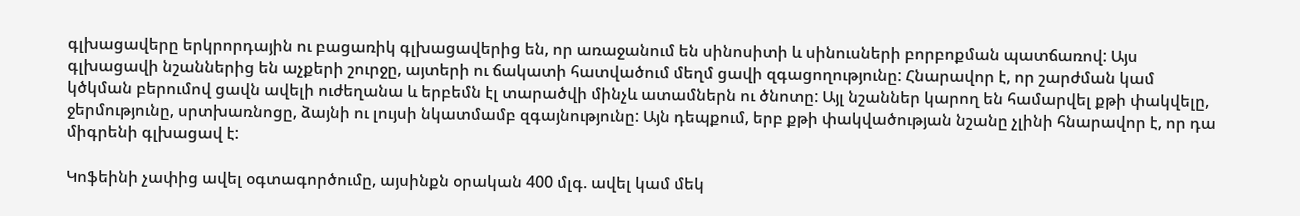գլխացավերը երկրորդային ու բացառիկ գլխացավերից են, որ առաջանում են սինոսիտի և սինուսների բորբոքման պատճառով: Այս գլխացավի նշաններից են աչքերի շուրջը, այտերի ու ճակատի հատվածում մեղմ ցավի զգացողությունը: Հնարավոր է, որ շարժման կամ կծկման բերումով ցավն ավելի ուժեղանա և երբեմն էլ տարածվի մինչև ատամներն ու ծնոտը: Այլ նշաններ կարող են համարվել քթի փակվելը, ջերմությունը, սրտխառնոցը, ձայնի ու լույսի նկատմամբ զգայնությունը: Այն դեպքում, երբ քթի փակվածության նշանը չլինի հնարավոր է, որ դա միգրենի գլխացավ է:

Կոֆեինի չափից ավել օգտագործումը, այսինքն օրական 400 մլգ. ավել կամ մեկ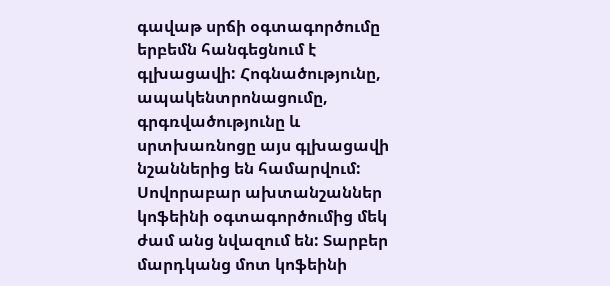գավաթ սրճի օգտագործումը երբեմն հանգեցնում է գլխացավի: Հոգնածությունը, ապակենտրոնացումը, գրգռվածությունը և սրտխառնոցը այս գլխացավի նշաններից են համարվում: Սովորաբար ախտանշաններ կոֆեինի օգտագործումից մեկ ժամ անց նվազում են: Տարբեր մարդկանց մոտ կոֆեինի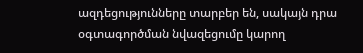ազդեցությունները տարբեր են, սակայն դրա օգտագործման նվազեցումը կարող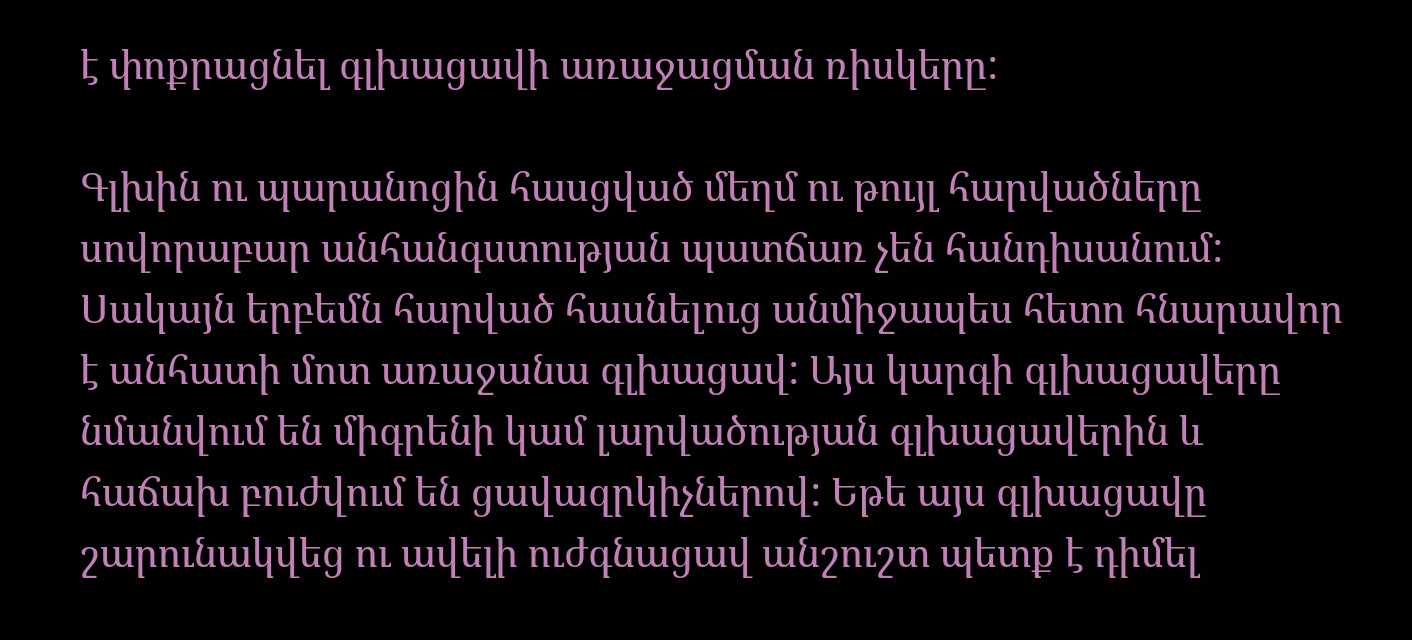է փոքրացնել գլխացավի առաջացման ռիսկերը:

Գլխին ու պարանոցին հասցված մեղմ ու թույլ հարվածները սովորաբար անհանգստության պատճառ չեն հանդիսանում: Սակայն երբեմն հարված հասնելուց անմիջապես հետո հնարավոր է անհատի մոտ առաջանա գլխացավ: Այս կարգի գլխացավերը նմանվում են միգրենի կամ լարվածության գլխացավերին և հաճախ բուժվում են ցավազրկիչներով: Եթե այս գլխացավը շարունակվեց ու ավելի ուժգնացավ անշուշտ պետք է դիմել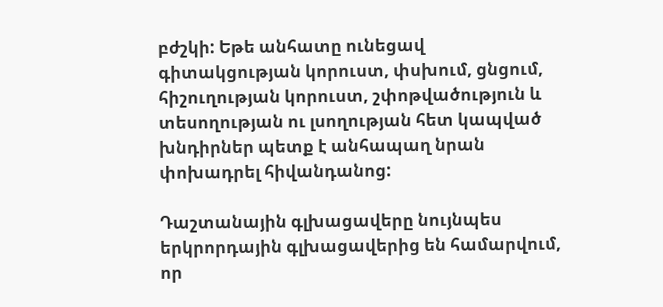բժշկի: Եթե անհատը ունեցավ գիտակցության կորուստ, փսխում, ցնցում, հիշուղության կորուստ, շփոթվածություն և տեսողության ու լսողության հետ կապված խնդիրներ պետք է անհապաղ նրան փոխադրել հիվանդանոց:

Դաշտանային գլխացավերը նույնպես երկրորդային գլխացավերից են համարվում, որ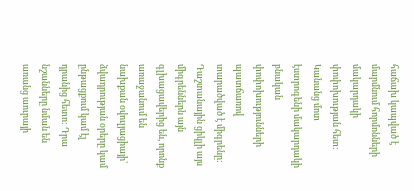հաճախ կապված է մարմնում հորմոնների մակարդակի փոփոխության հետ: Կանանց մոտ էստրոգենի մակարդակի բնական փոփոխությունների պատճառով տարածված է միգրենը: Դաշտանային ցիկլի այս միգրեններն այն գլխացավերից են, որոնք առաջանում են նախքան օվուլյացիայի՝ ձվադրության օրերը կամ ընթացքում կամ էլ դրանից հետո: Դրա նշանները նման են առանց աուրայի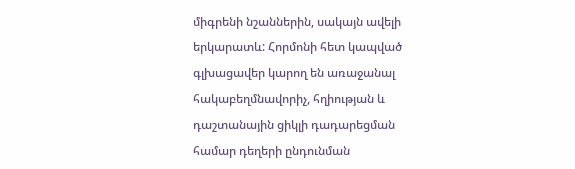միգրենի նշաններին, սակայն ավելի երկարատև: Հորմոնի հետ կապված գլխացավեր կարող են առաջանալ հակաբեղմնավորիչ, հղիության և դաշտանային ցիկլի դադարեցման համար դեղերի ընդունման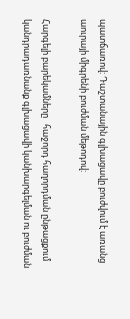պատճառով: Դաշտանային գլխացավը բուժվում է առանց աուրայի միգրենի բուժման մեթոդով:

Հարգելի բարեկամները   հաջորդ հաղորդման ընթացքում կանդրադառնանք գլխացավի կանխարգելման ու բուժման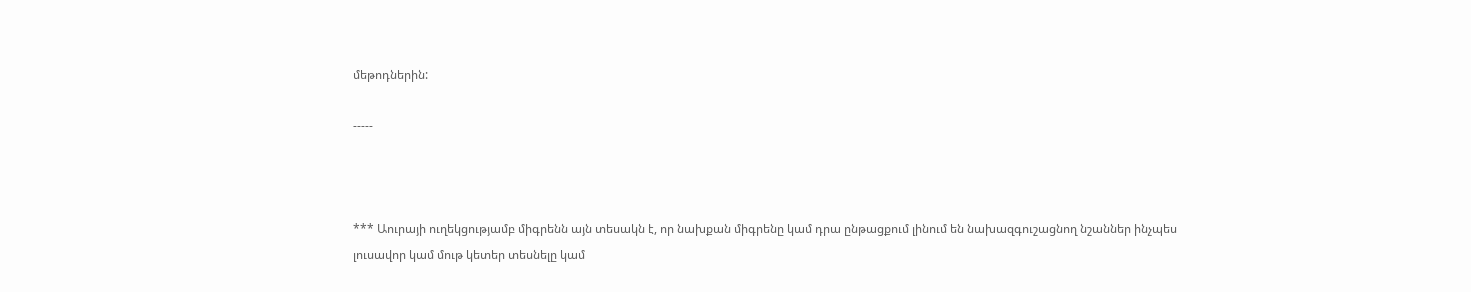մեթոդներին:

-----



*** Աուրայի ուղեկցությամբ միգրենն այն տեսակն է, որ նախքան միգրենը կամ դրա ընթացքում լինում են նախազգուշացնող նշաններ ինչպես լուսավոր կամ մութ կետեր տեսնելը կամ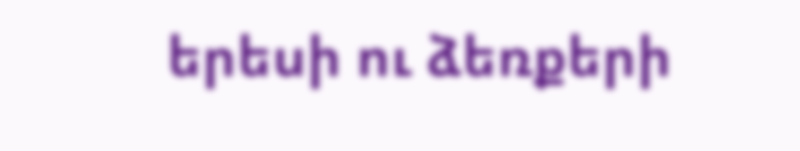երեսի ու ձեռքերի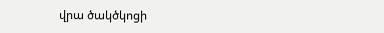վրա ծակծկոցի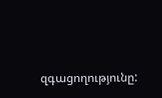զգացողությունը: